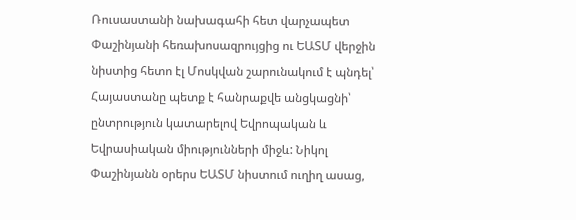Ռուսաստանի նախագահի հետ վարչապետ Փաշինյանի հեռախոսազրույցից ու ԵԱՏՄ վերջին նիստից հետո էլ Մոսկվան շարունակում է պնդել՝ Հայաստանը պետք է հանրաքվե անցկացնի՝ ընտրություն կատարելով Եվրոպական և Եվրասիական միությունների միջև: Նիկոլ Փաշինյանն օրերս ԵԱՏՄ նիստում ուղիղ ասաց,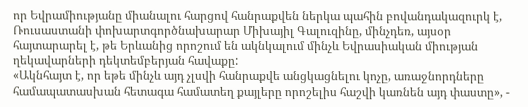որ Եվրամիությանը միանալու հարցով հանրաքվեն ներկա պահին բովանդակազուրկ է, Ռուսաստանի փոխարտգործնախարար Միխայիլ Գալուզինը, մինչդեռ, այսօր հայտարարել է, թե Երևանից որոշում են ակնկալում մինչև Եվրասիական միության ղեկավարների դեկտեմբերյան հավաքը:
«Ակնհայտ է, որ եթե մինչև այդ չլսվի հանրաքվե անցկացնելու կոչը, առաջնորդները համապատասխան հետագա համատեղ քայլերը որոշելիս հաշվի կառնեն այդ փաստը», -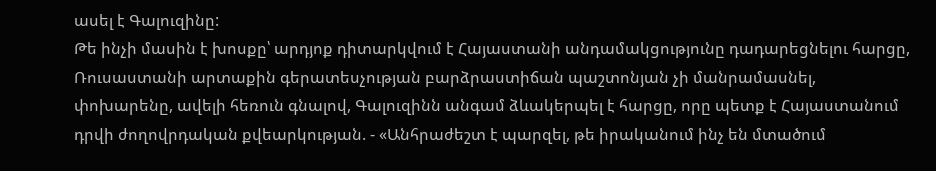ասել է Գալուզինը:
Թե ինչի մասին է խոսքը՝ արդյոք դիտարկվում է Հայաստանի անդամակցությունը դադարեցնելու հարցը, Ռուսաստանի արտաքին գերատեսչության բարձրաստիճան պաշտոնյան չի մանրամասնել, փոխարենը, ավելի հեռուն գնալով, Գալուզինն անգամ ձևակերպել է հարցը, որը պետք է Հայաստանում դրվի ժողովրդական քվեարկության. - «Անհրաժեշտ է պարզել, թե իրականում ինչ են մտածում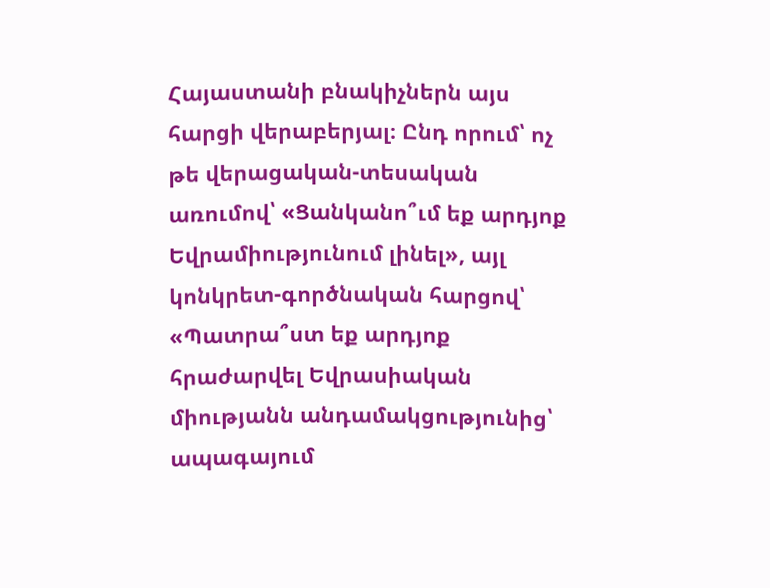Հայաստանի բնակիչներն այս հարցի վերաբերյալ։ Ընդ որում՝ ոչ թե վերացական-տեսական առումով՝ «Ցանկանո՞ւմ եք արդյոք Եվրամիությունում լինել», այլ կոնկրետ-գործնական հարցով՝ «Պատրա՞ստ եք արդյոք հրաժարվել Եվրասիական միությանն անդամակցությունից՝ ապագայում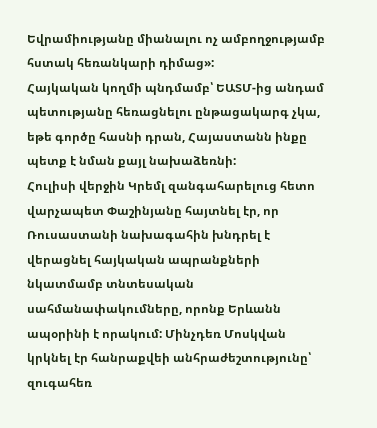Եվրամիությանը միանալու ոչ ամբողջությամբ հստակ հեռանկարի դիմաց»:
Հայկական կողմի պնդմամբ՝ ԵԱՏՄ-ից անդամ պետությանը հեռացնելու ընթացակարգ չկա, եթե գործը հասնի դրան, Հայաստանն ինքը պետք է նման քայլ նախաձեռնի:
Հուլիսի վերջին Կրեմլ զանգահարելուց հետո վարչապետ Փաշինյանը հայտնել էր, որ Ռուսաստանի նախագահին խնդրել է վերացնել հայկական ապրանքների նկատմամբ տնտեսական սահմանափակումները, որոնք Երևանն ապօրինի է որակում: Մինչդեռ Մոսկվան կրկնել էր հանրաքվեի անհրաժեշտությունը՝ զուգահեռ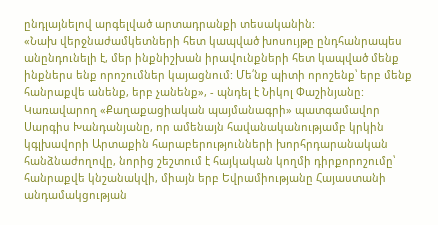ընդլայնելով արգելված արտադրանքի տեսականին:
«Նախ վերջնաժամկետների հետ կապված խոսույթը ընդհանրապես անընդունելի է, մեր ինքնիշխան իրավունքների հետ կապված մենք ինքներս ենք որոշումներ կայացնում: Մե՛նք պիտի որոշենք՝ երբ մենք հանրաքվե անենք, երբ չանենք», - պնդել է Նիկոլ Փաշինյանը:
Կառավարող «Քաղաքացիական պայմանագրի» պատգամավոր Սարգիս Խանդանյանը, որ ամենայն հավանականությամբ կրկին կգլխավորի Արտաքին հարաբերությունների խորհրդարանական հանձնաժողովը, նորից շեշտում է հայկական կողմի դիրքորոշումը՝ հանրաքվե կնշանակվի, միայն երբ Եվրամիությանը Հայաստանի անդամակցության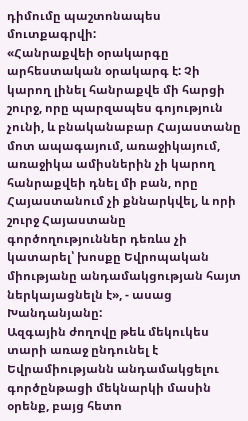դիմումը պաշտոնապես մուտքագրվի:
«Հանրաքվեի օրակարգը արհեստական օրակարգ է: Չի կարող լինել հանրաքվե մի հարցի շուրջ, որը պարզապես գոյություն չունի, և բնականաբար Հայաստանը մոտ ապագայում, առաջիկայում, առաջիկա ամիսներին չի կարող հանրաքվեի դնել մի բան, որը Հայաստանում չի քննարկվել, և որի շուրջ Հայաստանը գործողություններ դեռևս չի կատարել՝ խոսքը Եվրոպական միությանը անդամակցության հայտ ներկայացնելն է», - ասաց Խանդանյանը:
Ազգային ժողովը թեև մեկուկես տարի առաջ ընդունել է Եվրամիությանն անդամակցելու գործընթացի մեկնարկի մասին օրենք, բայց հետո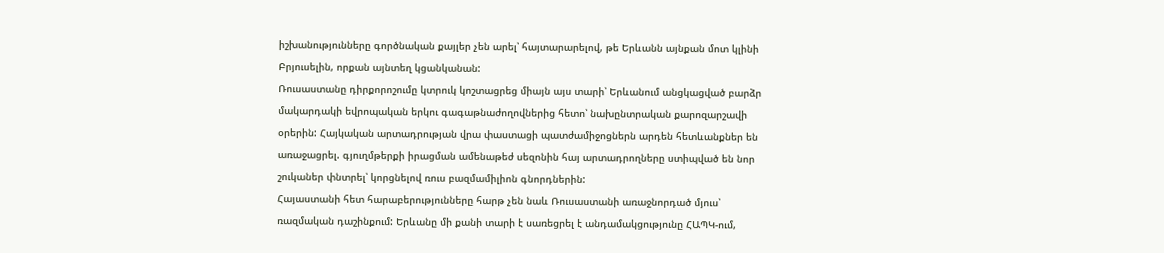իշխանությունները գործնական քայլեր չեն արել՝ հայտարարելով, թե Երևանն այնքան մոտ կլինի Բրյուսելին, որքան այնտեղ կցանկանան:
Ռուսաստանը դիրքորոշումը կտրուկ կոշտացրեց միայն այս տարի՝ Երևանում անցկացված բարձր մակարդակի եվրոպական երկու գագաթնաժողովներից հետո՝ նախընտրական քարոզարշավի օրերին: Հայկական արտադրության վրա փաստացի պատժամիջոցներն արդեն հետևանքներ են առաջացրել. գյուղմթերքի իրացման ամենաթեժ սեզոնին հայ արտադրողները ստիպված են նոր շուկաներ փնտրել՝ կորցնելով ռուս բազմամիլիոն գնորդներին:
Հայաստանի հետ հարաբերությունները հարթ չեն նաև Ռուսաստանի առաջնորդած մյուս՝ ռազմական դաշինքում: Երևանը մի քանի տարի է սառեցրել է անդամակցությունը ՀԱՊԿ-ում,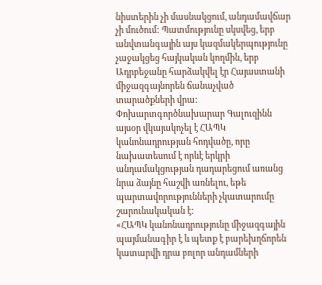նիստերին չի մասնակցում, անդամավճար չի մուծում: Պատմությունը սկսվեց, երբ անվտանգային այս կազմակերպությունը չաջակցեց հայկական կողմին, երբ Ադրբեջանը հարձակվել էր Հայաստանի միջազգայնորեն ճանաչված տարածքների վրա:
Փոխարտգործնախարար Գալուզինն այսօր վկայակոչել է ՀԱՊԿ կանոնադրության հոդվածը, որը նախատեսում է որևէ երկրի անդամակցության դադարեցում առանց նրա ձայնը հաշվի առնելու, եթե պարտավորությունների չկատարումը շարունակական է:
«ՀԱՊԿ կանոնադրությունը միջազգային պայմանագիր է և պետք է բարեխղճորեն կատարվի դրա բոլոր անդամների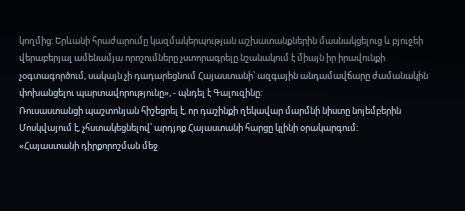կողմից: Երևանի հրաժարումը կազմակերպության աշխատանքներին մասնակցելուց և բյուջեի վերաբերյալ ամենամյա որոշումները չստորագրելը նշանակում է միայն իր իրավունքի չօգտագործում, սակայն չի դադարեցնում Հայաստանի՝ ազգային անդամավճարը ժամանակին փոխանցելու պարտավորությունը», - պնդել է Գալուզինը:
Ռուսաստանցի պաշտոնյան հիշեցրել է, որ դաշինքի ղեկավար մարմնի նիստը նոյեմբերին Մոսկվայում է, չհստակեցնելով՝ արդյոք Հայաստանի հարցը կլինի օրակարգում:
«Հայաստանի դիրքորոշման մեջ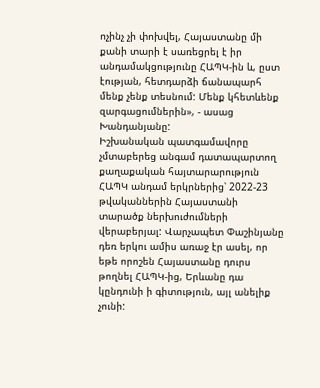ոչինչ չի փոխվել, Հայաստանը մի քանի տարի է սառեցրել է իր անդամակցությունը ՀԱՊԿ-ին և, ըստ էության, հետդարձի ճանապարհ մենք չենք տեսնում: Մենք կհետևենք զարգացումներին», - ասաց Խանդանյանը:
Իշխանական պատգամավորը չմտաբերեց անգամ դատապարտող քաղաքական հայտարարություն ՀԱՊԿ անդամ երկրներից՝ 2022-23 թվականներին Հայաստանի տարածք ներխուժումների վերաբերյալ: Վարչապետ Փաշինյանը դեռ երկու ամիս առաջ էր ասել, որ եթե որոշեն Հայաստանը դուրս թողնել ՀԱՊԿ-ից, Երևանը դա կընդունի ի գիտություն, այլ անելիք չունի: